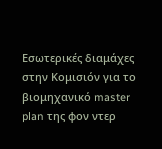Εσωτερικές διαμάχες στην Κομισιόν για το βιομηχανικό master plan της φον ντερ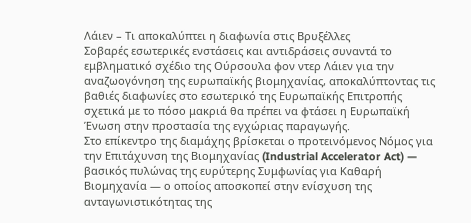Λάιεν – Τι αποκαλύπτει η διαφωνία στις Βρυξέλλες
Σοβαρές εσωτερικές ενστάσεις και αντιδράσεις συναντά το εμβληματικό σχέδιο της Ούρσουλα φον ντερ Λάιεν για την αναζωογόνηση της ευρωπαϊκής βιομηχανίας, αποκαλύπτοντας τις βαθιές διαφωνίες στο εσωτερικό της Ευρωπαϊκής Επιτροπής σχετικά με το πόσο μακριά θα πρέπει να φτάσει η Ευρωπαϊκή Ένωση στην προστασία της εγχώριας παραγωγής.
Στο επίκεντρο της διαμάχης βρίσκεται ο προτεινόμενος Νόμος για την Επιτάχυνση της Βιομηχανίας (Industrial Accelerator Act) — βασικός πυλώνας της ευρύτερης Συμφωνίας για Καθαρή Βιομηχανία — ο οποίος αποσκοπεί στην ενίσχυση της ανταγωνιστικότητας της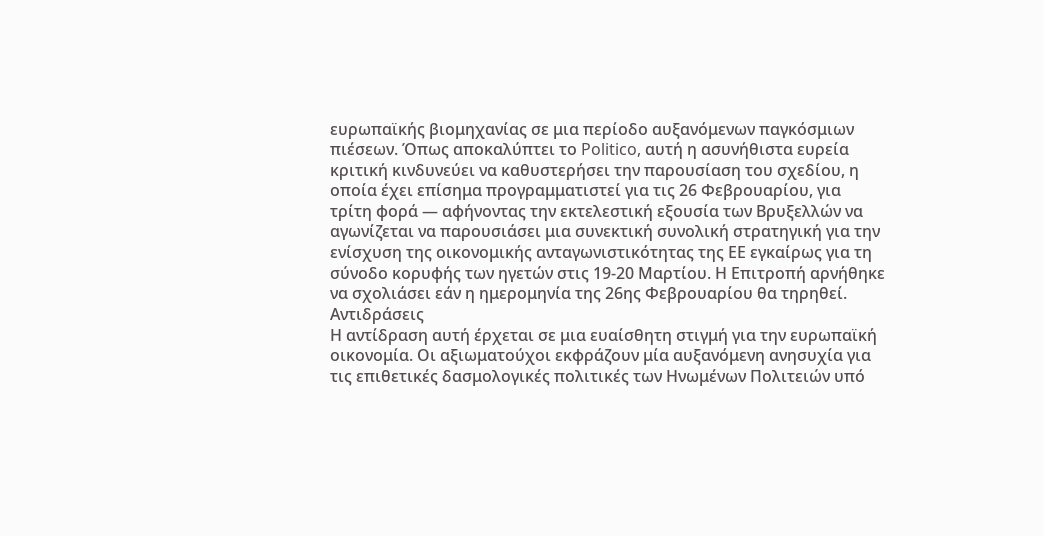ευρωπαϊκής βιομηχανίας σε μια περίοδο αυξανόμενων παγκόσμιων πιέσεων. Όπως αποκαλύπτει το Politico, αυτή η ασυνήθιστα ευρεία κριτική κινδυνεύει να καθυστερήσει την παρουσίαση του σχεδίου, η οποία έχει επίσημα προγραμματιστεί για τις 26 Φεβρουαρίου, για τρίτη φορά — αφήνοντας την εκτελεστική εξουσία των Βρυξελλών να αγωνίζεται να παρουσιάσει μια συνεκτική συνολική στρατηγική για την ενίσχυση της οικονομικής ανταγωνιστικότητας της ΕΕ εγκαίρως για τη σύνοδο κορυφής των ηγετών στις 19-20 Μαρτίου. Η Επιτροπή αρνήθηκε να σχολιάσει εάν η ημερομηνία της 26ης Φεβρουαρίου θα τηρηθεί.
Αντιδράσεις
Η αντίδραση αυτή έρχεται σε μια ευαίσθητη στιγμή για την ευρωπαϊκή οικονομία. Οι αξιωματούχοι εκφράζουν μία αυξανόμενη ανησυχία για τις επιθετικές δασμολογικές πολιτικές των Ηνωμένων Πολιτειών υπό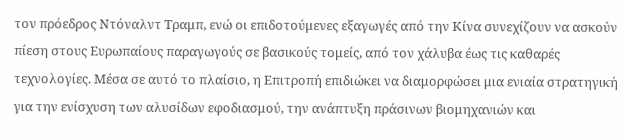τον πρόεδρος Ντόναλντ Τραμπ, ενώ οι επιδοτούμενες εξαγωγές από την Κίνα συνεχίζουν να ασκούν πίεση στους Ευρωπαίους παραγωγούς σε βασικούς τομείς, από τον χάλυβα έως τις καθαρές τεχνολογίες. Μέσα σε αυτό το πλαίσιο, η Επιτροπή επιδιώκει να διαμορφώσει μια ενιαία στρατηγική για την ενίσχυση των αλυσίδων εφοδιασμού, την ανάπτυξη πράσινων βιομηχανιών και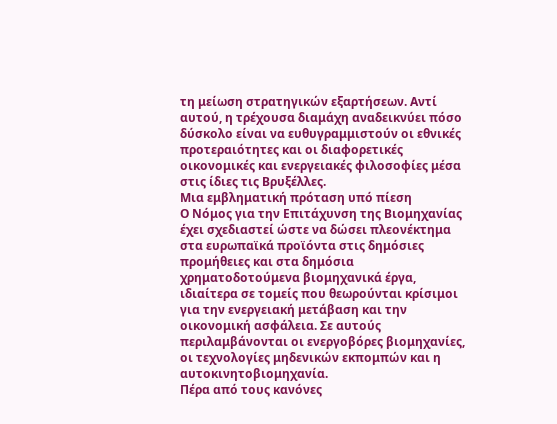τη μείωση στρατηγικών εξαρτήσεων. Αντί αυτού, η τρέχουσα διαμάχη αναδεικνύει πόσο δύσκολο είναι να ευθυγραμμιστούν οι εθνικές προτεραιότητες και οι διαφορετικές οικονομικές και ενεργειακές φιλοσοφίες μέσα στις ίδιες τις Βρυξέλλες.
Μια εμβληματική πρόταση υπό πίεση
Ο Νόμος για την Επιτάχυνση της Βιομηχανίας έχει σχεδιαστεί ώστε να δώσει πλεονέκτημα στα ευρωπαϊκά προϊόντα στις δημόσιες προμήθειες και στα δημόσια χρηματοδοτούμενα βιομηχανικά έργα, ιδιαίτερα σε τομείς που θεωρούνται κρίσιμοι για την ενεργειακή μετάβαση και την οικονομική ασφάλεια. Σε αυτούς περιλαμβάνονται οι ενεργοβόρες βιομηχανίες, οι τεχνολογίες μηδενικών εκπομπών και η αυτοκινητοβιομηχανία.
Πέρα από τους κανόνες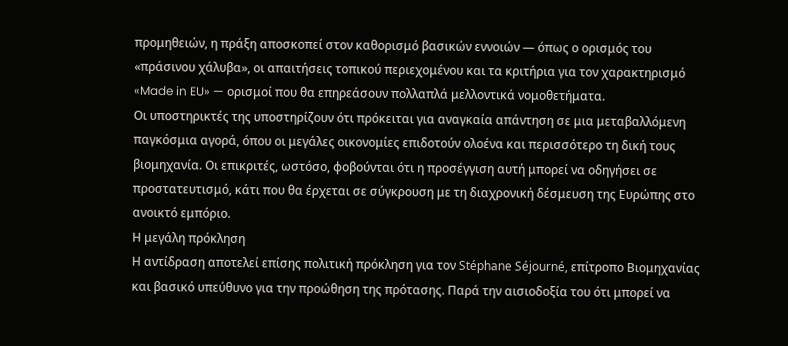προμηθειών, η πράξη αποσκοπεί στον καθορισμό βασικών εννοιών — όπως ο ορισμός του «πράσινου χάλυβα», οι απαιτήσεις τοπικού περιεχομένου και τα κριτήρια για τον χαρακτηρισμό «Made in EU» — ορισμοί που θα επηρεάσουν πολλαπλά μελλοντικά νομοθετήματα.
Οι υποστηρικτές της υποστηρίζουν ότι πρόκειται για αναγκαία απάντηση σε μια μεταβαλλόμενη παγκόσμια αγορά, όπου οι μεγάλες οικονομίες επιδοτούν ολοένα και περισσότερο τη δική τους βιομηχανία. Οι επικριτές, ωστόσο, φοβούνται ότι η προσέγγιση αυτή μπορεί να οδηγήσει σε προστατευτισμό, κάτι που θα έρχεται σε σύγκρουση με τη διαχρονική δέσμευση της Ευρώπης στο ανοικτό εμπόριο.
Η μεγάλη πρόκληση
Η αντίδραση αποτελεί επίσης πολιτική πρόκληση για τον Stéphane Séjourné, επίτροπο Βιομηχανίας και βασικό υπεύθυνο για την προώθηση της πρότασης. Παρά την αισιοδοξία του ότι μπορεί να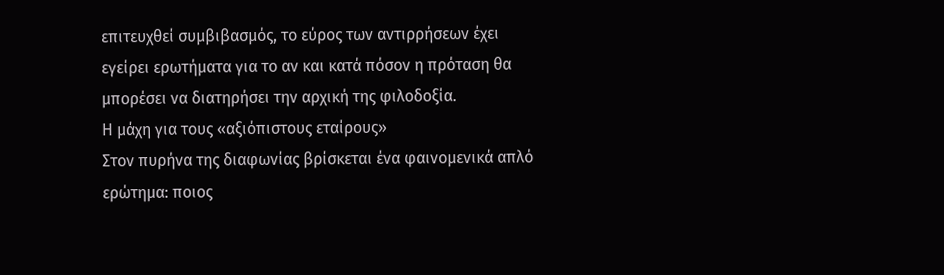επιτευχθεί συμβιβασμός, το εύρος των αντιρρήσεων έχει εγείρει ερωτήματα για το αν και κατά πόσον η πρόταση θα μπορέσει να διατηρήσει την αρχική της φιλοδοξία.
Η μάχη για τους «αξιόπιστους εταίρους»
Στον πυρήνα της διαφωνίας βρίσκεται ένα φαινομενικά απλό ερώτημα: ποιος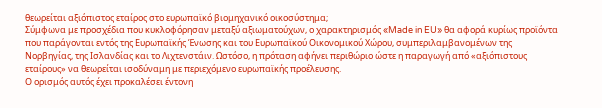θεωρείται αξιόπιστος εταίρος στο ευρωπαϊκό βιομηχανικό οικοσύστημα;
Σύμφωνα με προσχέδια που κυκλοφόρησαν μεταξύ αξιωματούχων, ο χαρακτηρισμός «Made in EU» θα αφορά κυρίως προϊόντα που παράγονται εντός της Ευρωπαϊκής Ένωσης και του Ευρωπαϊκού Οικονομικού Χώρου, συμπεριλαμβανομένων της Νορβηγίας, της Ισλανδίας και το Λιχτενστάιν. Ωστόσο, η πρόταση αφήνει περιθώριο ώστε η παραγωγή από «αξιόπιστους εταίρους» να θεωρείται ισοδύναμη με περιεχόμενο ευρωπαϊκής προέλευσης.
Ο ορισμός αυτός έχει προκαλέσει έντονη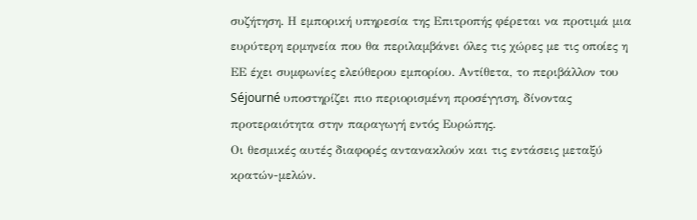συζήτηση. Η εμπορική υπηρεσία της Επιτροπής φέρεται να προτιμά μια ευρύτερη ερμηνεία που θα περιλαμβάνει όλες τις χώρες με τις οποίες η ΕΕ έχει συμφωνίες ελεύθερου εμπορίου. Αντίθετα, το περιβάλλον του Séjourné υποστηρίζει πιο περιορισμένη προσέγγιση, δίνοντας προτεραιότητα στην παραγωγή εντός Ευρώπης.
Οι θεσμικές αυτές διαφορές αντανακλούν και τις εντάσεις μεταξύ κρατών-μελών.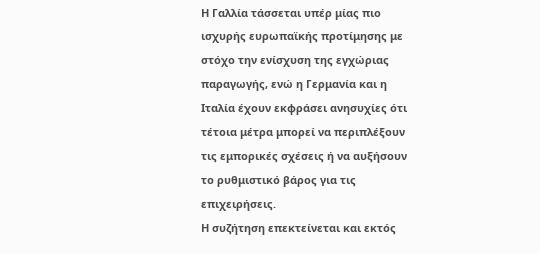Η Γαλλία τάσσεται υπέρ μίας πιο ισχυρής ευρωπαϊκής προτίμησης με στόχο την ενίσχυση της εγχώριας παραγωγής, ενώ η Γερμανία και η Ιταλία έχουν εκφράσει ανησυχίες ότι τέτοια μέτρα μπορεί να περιπλέξουν τις εμπορικές σχέσεις ή να αυξήσουν το ρυθμιστικό βάρος για τις επιχειρήσεις.
Η συζήτηση επεκτείνεται και εκτός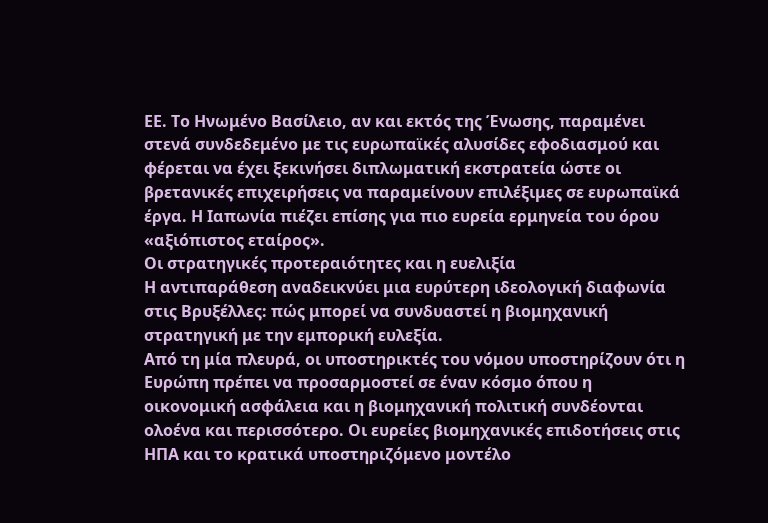ΕΕ. Το Ηνωμένο Βασίλειο, αν και εκτός της Ένωσης, παραμένει στενά συνδεδεμένο με τις ευρωπαϊκές αλυσίδες εφοδιασμού και φέρεται να έχει ξεκινήσει διπλωματική εκστρατεία ώστε οι βρετανικές επιχειρήσεις να παραμείνουν επιλέξιμες σε ευρωπαϊκά έργα. Η Ιαπωνία πιέζει επίσης για πιο ευρεία ερμηνεία του όρου «αξιόπιστος εταίρος».
Οι στρατηγικές προτεραιότητες και η ευελιξία
Η αντιπαράθεση αναδεικνύει μια ευρύτερη ιδεολογική διαφωνία στις Βρυξέλλες: πώς μπορεί να συνδυαστεί η βιομηχανική στρατηγική με την εμπορική ευλεξία.
Από τη μία πλευρά, οι υποστηρικτές του νόμου υποστηρίζουν ότι η Ευρώπη πρέπει να προσαρμοστεί σε έναν κόσμο όπου η οικονομική ασφάλεια και η βιομηχανική πολιτική συνδέονται ολοένα και περισσότερο. Οι ευρείες βιομηχανικές επιδοτήσεις στις ΗΠΑ και το κρατικά υποστηριζόμενο μοντέλο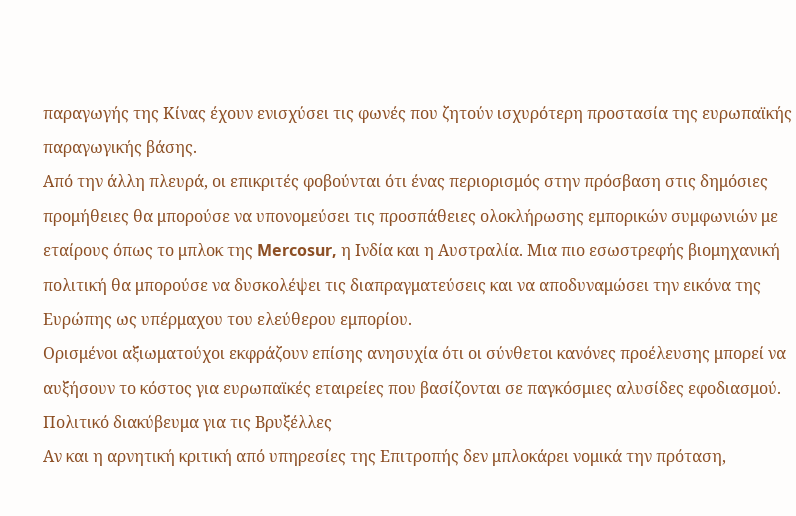παραγωγής της Κίνας έχουν ενισχύσει τις φωνές που ζητούν ισχυρότερη προστασία της ευρωπαϊκής παραγωγικής βάσης.
Από την άλλη πλευρά, οι επικριτές φοβούνται ότι ένας περιορισμός στην πρόσβαση στις δημόσιες προμήθειες θα μπορούσε να υπονομεύσει τις προσπάθειες ολοκλήρωσης εμπορικών συμφωνιών με εταίρους όπως το μπλοκ της Mercosur, η Ινδία και η Αυστραλία. Μια πιο εσωστρεφής βιομηχανική πολιτική θα μπορούσε να δυσκολέψει τις διαπραγματεύσεις και να αποδυναμώσει την εικόνα της Ευρώπης ως υπέρμαχου του ελεύθερου εμπορίου.
Ορισμένοι αξιωματούχοι εκφράζουν επίσης ανησυχία ότι οι σύνθετοι κανόνες προέλευσης μπορεί να αυξήσουν το κόστος για ευρωπαϊκές εταιρείες που βασίζονται σε παγκόσμιες αλυσίδες εφοδιασμού.
Πολιτικό διακύβευμα για τις Βρυξέλλες
Αν και η αρνητική κριτική από υπηρεσίες της Επιτροπής δεν μπλοκάρει νομικά την πρόταση,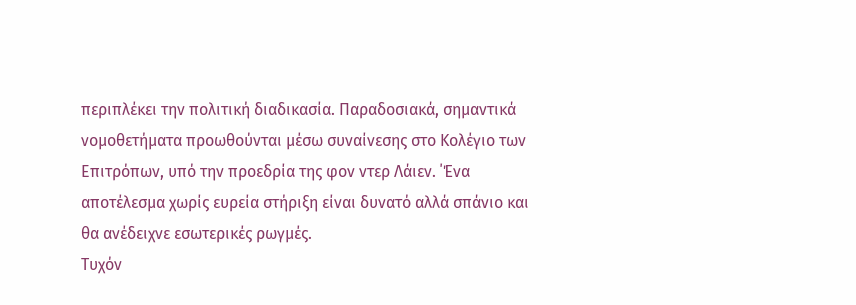περιπλέκει την πολιτική διαδικασία. Παραδοσιακά, σημαντικά νομοθετήματα προωθούνται μέσω συναίνεσης στο Κολέγιο των Επιτρόπων, υπό την προεδρία της φον ντερ Λάιεν. ΄Ένα αποτέλεσμα χωρίς ευρεία στήριξη είναι δυνατό αλλά σπάνιο και θα ανέδειχνε εσωτερικές ρωγμές.
Τυχόν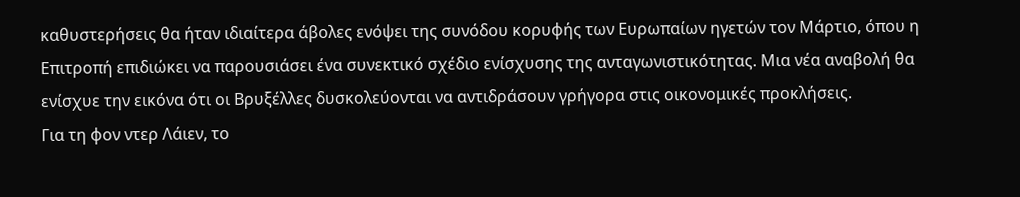καθυστερήσεις θα ήταν ιδιαίτερα άβολες ενόψει της συνόδου κορυφής των Ευρωπαίων ηγετών τον Μάρτιο, όπου η Επιτροπή επιδιώκει να παρουσιάσει ένα συνεκτικό σχέδιο ενίσχυσης της ανταγωνιστικότητας. Μια νέα αναβολή θα ενίσχυε την εικόνα ότι οι Βρυξέλλες δυσκολεύονται να αντιδράσουν γρήγορα στις οικονομικές προκλήσεις.
Για τη φον ντερ Λάιεν, το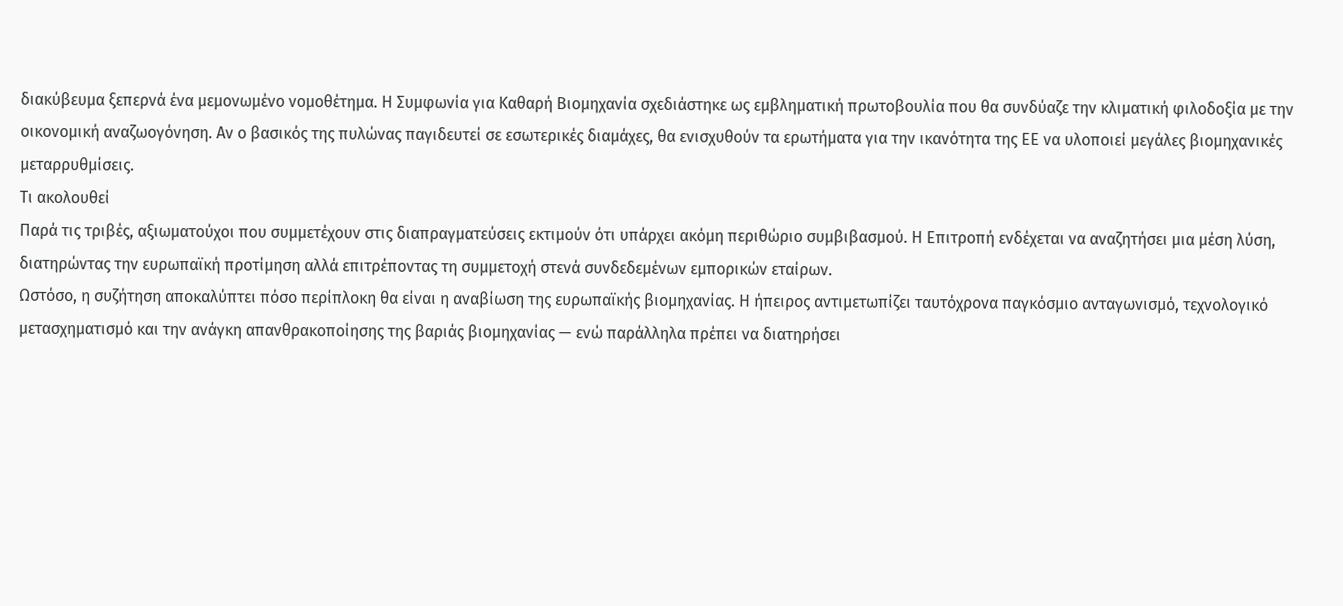διακύβευμα ξεπερνά ένα μεμονωμένο νομοθέτημα. Η Συμφωνία για Καθαρή Βιομηχανία σχεδιάστηκε ως εμβληματική πρωτοβουλία που θα συνδύαζε την κλιματική φιλοδοξία με την οικονομική αναζωογόνηση. Αν ο βασικός της πυλώνας παγιδευτεί σε εσωτερικές διαμάχες, θα ενισχυθούν τα ερωτήματα για την ικανότητα της ΕΕ να υλοποιεί μεγάλες βιομηχανικές μεταρρυθμίσεις.
Τι ακολουθεί
Παρά τις τριβές, αξιωματούχοι που συμμετέχουν στις διαπραγματεύσεις εκτιμούν ότι υπάρχει ακόμη περιθώριο συμβιβασμού. Η Επιτροπή ενδέχεται να αναζητήσει μια μέση λύση, διατηρώντας την ευρωπαϊκή προτίμηση αλλά επιτρέποντας τη συμμετοχή στενά συνδεδεμένων εμπορικών εταίρων.
Ωστόσο, η συζήτηση αποκαλύπτει πόσο περίπλοκη θα είναι η αναβίωση της ευρωπαϊκής βιομηχανίας. Η ήπειρος αντιμετωπίζει ταυτόχρονα παγκόσμιο ανταγωνισμό, τεχνολογικό μετασχηματισμό και την ανάγκη απανθρακοποίησης της βαριάς βιομηχανίας — ενώ παράλληλα πρέπει να διατηρήσει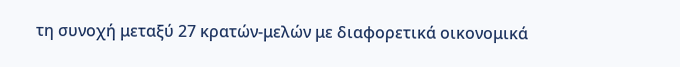τη συνοχή μεταξύ 27 κρατών-μελών με διαφορετικά οικονομικά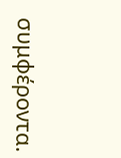συμφέροντα.